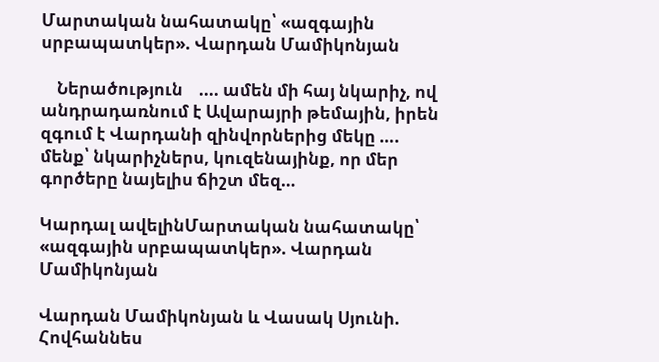Մարտական նահատակը՝ «ազգային սրբապատկեր». Վարդան Մամիկոնյան

    Ներածություն    .... ամեն մի հայ նկարիչ, ով անդրադառնում է Ավարայրի թեմային, իրեն զգում է Վարդանի զինվորներից մեկը …. մենք՝ նկարիչներս, կուզենայինք, որ մեր գործերը նայելիս ճիշտ մեզ…

Կարդալ ավելինՄարտական նահատակը՝ «ազգային սրբապատկեր». Վարդան Մամիկոնյան

Վարդան Մամիկոնյան և Վասակ Սյունի. Հովհաննես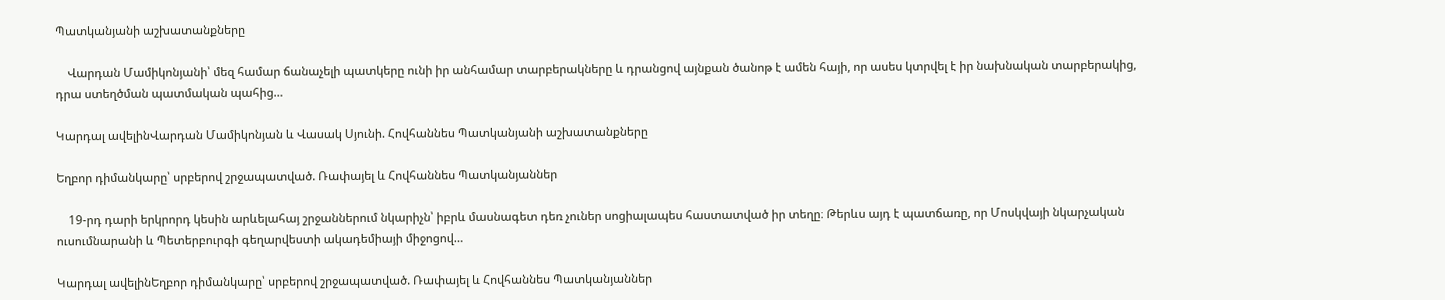Պատկանյանի աշխատանքները

    Վարդան Մամիկոնյանի՝ մեզ համար ճանաչելի պատկերը ունի իր անհամար տարբերակները և դրանցով այնքան ծանոթ է ամեն հայի, որ ասես կտրվել է իր նախնական տարբերակից, դրա ստեղծման պատմական պահից…

Կարդալ ավելինՎարդան Մամիկոնյան և Վասակ Սյունի. Հովհաննես Պատկանյանի աշխատանքները

Եղբոր դիմանկարը՝ սրբերով շրջապատված. Ռափայել և Հովհաննես Պատկանյաններ

    19-րդ դարի երկրորդ կեսին արևելահայ շրջաններում նկարիչն՝ իբրև մասնագետ դեռ չուներ սոցիալապես հաստատված իր տեղը։ Թերևս այդ է պատճառը, որ Մոսկվայի նկարչական ուսումնարանի և Պետերբուրգի գեղարվեստի ակադեմիայի միջոցով…

Կարդալ ավելինԵղբոր դիմանկարը՝ սրբերով շրջապատված. Ռափայել և Հովհաննես Պատկանյաններ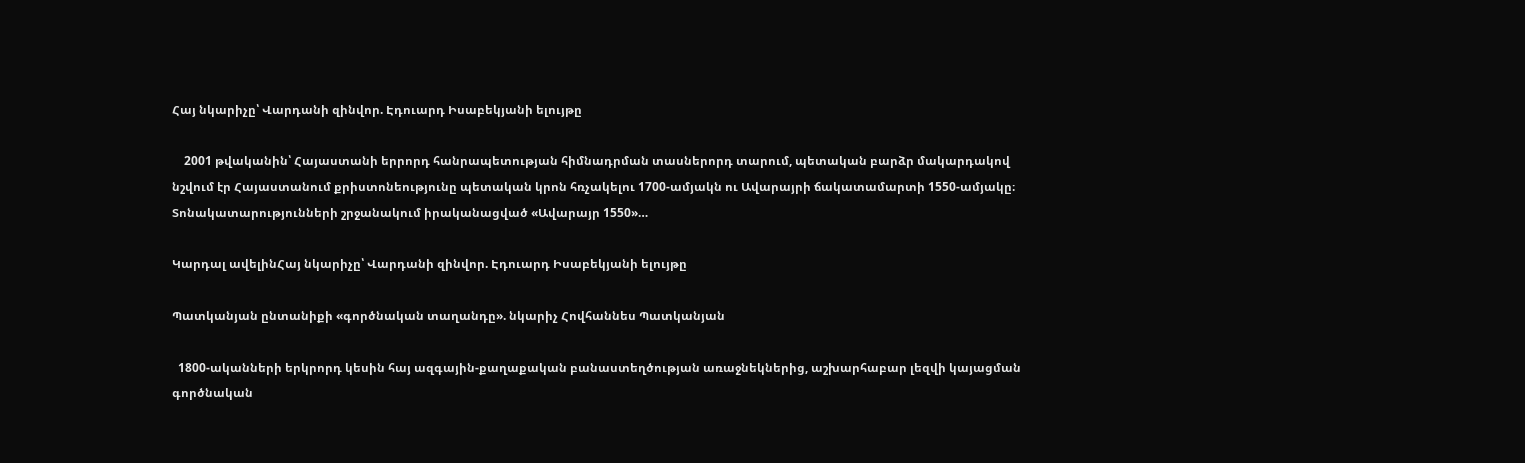Հայ նկարիչը՝ Վարդանի զինվոր. Էդուարդ Իսաբեկյանի ելույթը

    2001 թվականին՝ Հայաստանի երրորդ հանրապետության հիմնադրման տասներորդ տարում, պետական բարձր մակարդակով նշվում էր Հայաստանում քրիստոնեությունը պետական կրոն հռչակելու 1700-ամյակն ու Ավարայրի ճակատամարտի 1550-ամյակը։ Տոնակատարությունների շրջանակում իրականացված «Ավարայր 1550»…

Կարդալ ավելինՀայ նկարիչը՝ Վարդանի զինվոր. Էդուարդ Իսաբեկյանի ելույթը

Պատկանյան ընտանիքի «գործնական տաղանդը». նկարիչ Հովհաննես Պատկանյան

  1800-ականների երկրորդ կեսին հայ ազգային-քաղաքական բանաստեղծության առաջնեկներից, աշխարհաբար լեզվի կայացման գործնական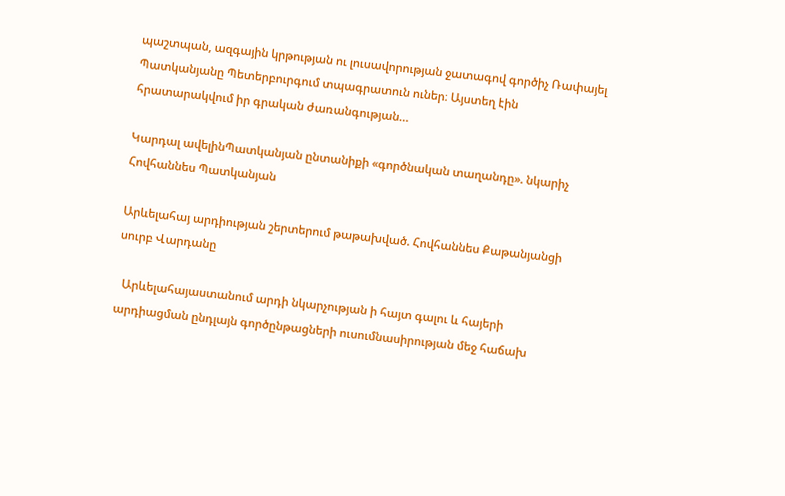պաշտպան, ազգային կրթության ու լուսավորության ջատագով գործիչ Ռափայել Պատկանյանը Պետերբուրգում տպագրատուն ուներ։ Այստեղ էին հրատարակվում իր գրական ժառանգության…

Կարդալ ավելինՊատկանյան ընտանիքի «գործնական տաղանդը». նկարիչ Հովհաննես Պատկանյան

Արևելահայ արդիության շերտերում թաթախված. Հովհաննես Քաթանյանցի սուրբ Վարդանը

  Արևելահայաստանում արդի նկարչության ի հայտ գալու և հայերի արդիացման ընդլայն գործընթացների ուսումնասիրության մեջ հաճախ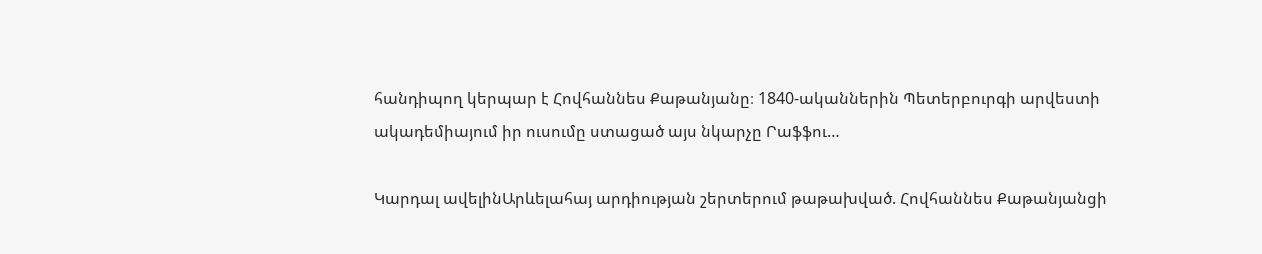հանդիպող կերպար է Հովհաննես Քաթանյանը։ 1840-ականներին Պետերբուրգի արվեստի ակադեմիայում իր ուսումը ստացած այս նկարչը Րաֆֆու…

Կարդալ ավելինԱրևելահայ արդիության շերտերում թաթախված. Հովհաննես Քաթանյանցի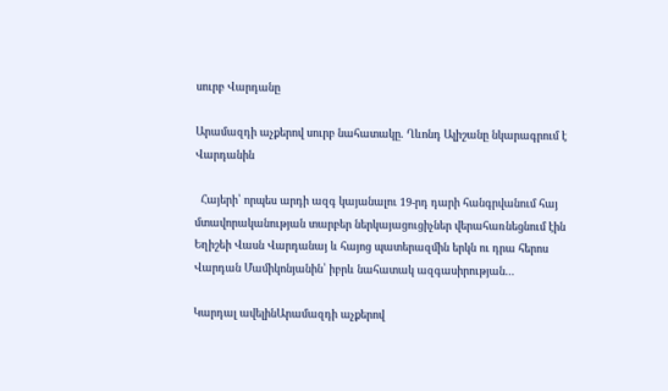սուրբ Վարդանը

Արամազդի աչքերով սուրբ նահատակը. Ղևոնդ Ալիշանը նկարագրում է Վարդանին

  Հայերի՝ որպես արդի ազգ կայանալու 19-րդ դարի հանգրվանում հայ մտավորականության տարբեր ներկայացուցիչներ վերահառնեցնում էին Եղիշեի Վասն Վարդանայ և հայոց պատերազմին երկն ու դրա հերոս Վարդան Մամիկոնյանին՝ իբրև նահատակ ազգասիրության…

Կարդալ ավելինԱրամազդի աչքերով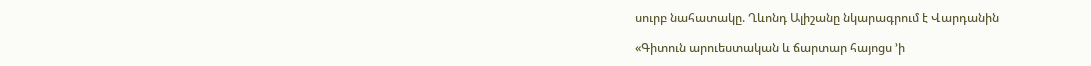սուրբ նահատակը. Ղևոնդ Ալիշանը նկարագրում է Վարդանին

«Գիտուն արուեստական և ճարտար հայոցս ’ի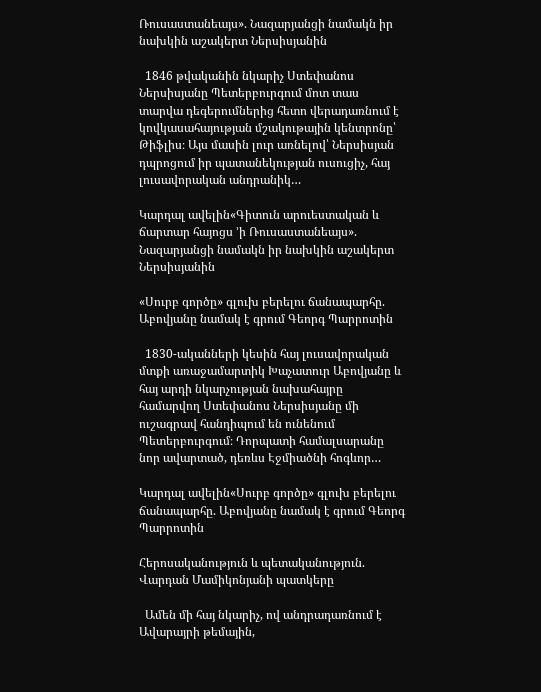Ռուսաստանեայս». Նազարյանցի նամակն իր նախկին աշակերտ Ներսիսյանին

  1846 թվականին նկարիչ Ստեփանոս Ներսիսյանը Պետերբուրգում մոտ տաս տարվա դեգերումներից հետո վերադառնում է կովկասահայության մշակութային կենտրոնը՝ Թիֆլիս։ Այս մասին լուր առնելով՝ Ներսիսյան դպրոցում իր պատանեկության ուսուցիչ, հայ լուսավորական անդրանիկ…

Կարդալ ավելին«Գիտուն արուեստական և ճարտար հայոցս ’ի Ռուսաստանեայս». Նազարյանցի նամակն իր նախկին աշակերտ Ներսիսյանին

«Սուրբ գործը» գլուխ բերելու ճանապարհը. Աբովյանը նամակ է գրում Գեորգ Պարրոտին

  1830-ականների կեսին հայ լուսավորական մտքի առաջամարտիկ Խաչատուր Աբովյանը և հայ արդի նկարչության նախահայրը համարվող Ստեփանոս Ներսիսյանը մի ուշագրավ հանդիպում են ունենում Պետերբուրգում։ Դորպատի համալսարանը նոր ավարտած, դեռևս Էջմիածնի հոգևոր…

Կարդալ ավելին«Սուրբ գործը» գլուխ բերելու ճանապարհը. Աբովյանը նամակ է գրում Գեորգ Պարրոտին

Հերոսականություն և պետականություն. Վարդան Մամիկոնյանի պատկերը

  Ամեն մի հայ նկարիչ, ով անդրադառնում է Ավարայրի թեմային,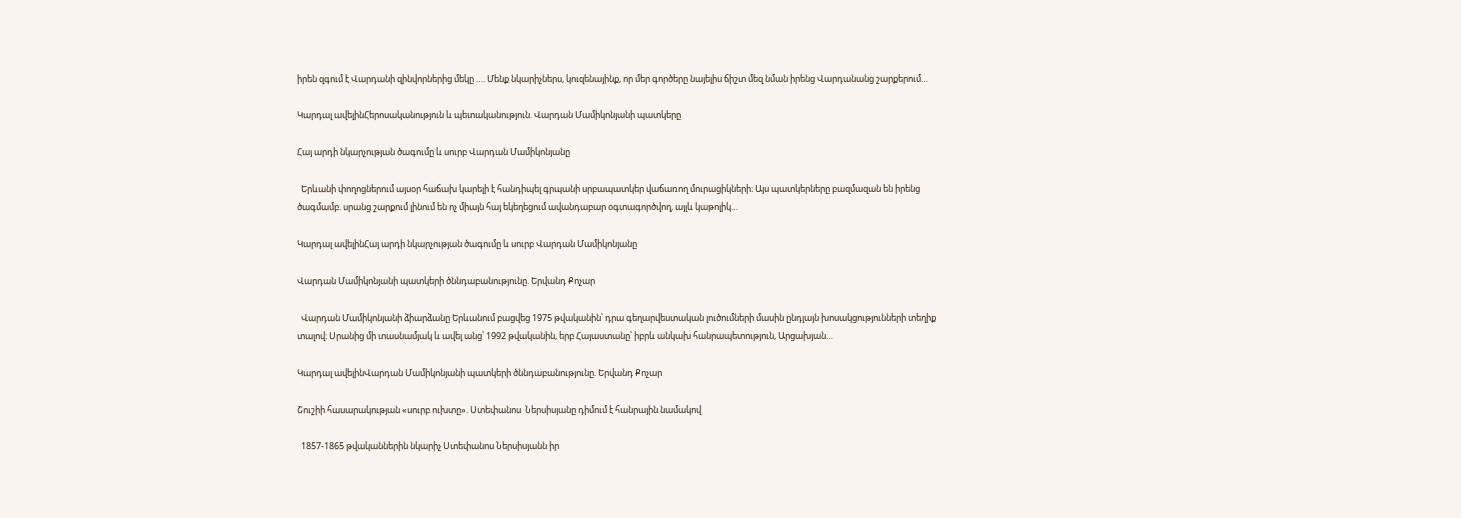իրեն զգում է Վարդանի զինվորներից մեկը …. Մենք նկարիչներս, կուզենայինք, որ մեր գործերը նայելիս ճիշտ մեզ նման իրենց Վարդանանց շարքերում…

Կարդալ ավելինՀերոսականություն և պետականություն. Վարդան Մամիկոնյանի պատկերը

Հայ արդի նկարչության ծագումը և սուրբ Վարդան Մամիկոնյանը

  Երևանի փողոցներում այսօր հաճախ կարելի է հանդիպել գրպանի սրբապատկեր վաճառող մուրացիկների։ Այս պատկերները բազմազան են իրենց ծագմամբ. սրանց շարքում լինում են ոչ միայն հայ եկեղեցում ավանդաբար օգտագործվող, այլև կաթոլիկ…

Կարդալ ավելինՀայ արդի նկարչության ծագումը և սուրբ Վարդան Մամիկոնյանը

Վարդան Մամիկոնյանի պատկերի ծննդաբանությունը. Երվանդ Քոչար

  Վարդան Մամիկոնյանի ձիարձանը Երևանում բացվեց 1975 թվականին՝ դրա գեղարվեստական լուծումների մասին ընդլայն խոսակցությունների տեղիք տալով։ Սրանից մի տասնամյակ և ավել անց՝ 1992 թվականին, երբ Հայաստանը՝ իբրև անկախ հանրապետություն, Արցախյան…

Կարդալ ավելինՎարդան Մամիկոնյանի պատկերի ծննդաբանությունը. Երվանդ Քոչար

Շուշիի հասարակության «սուրբ ուխտը». Ստեփանոս  Ներսիսյանը դիմում է հանրային նամակով

  1857-1865 թվականներին նկարիչ Ստեփանոս Ներսիսյանն իր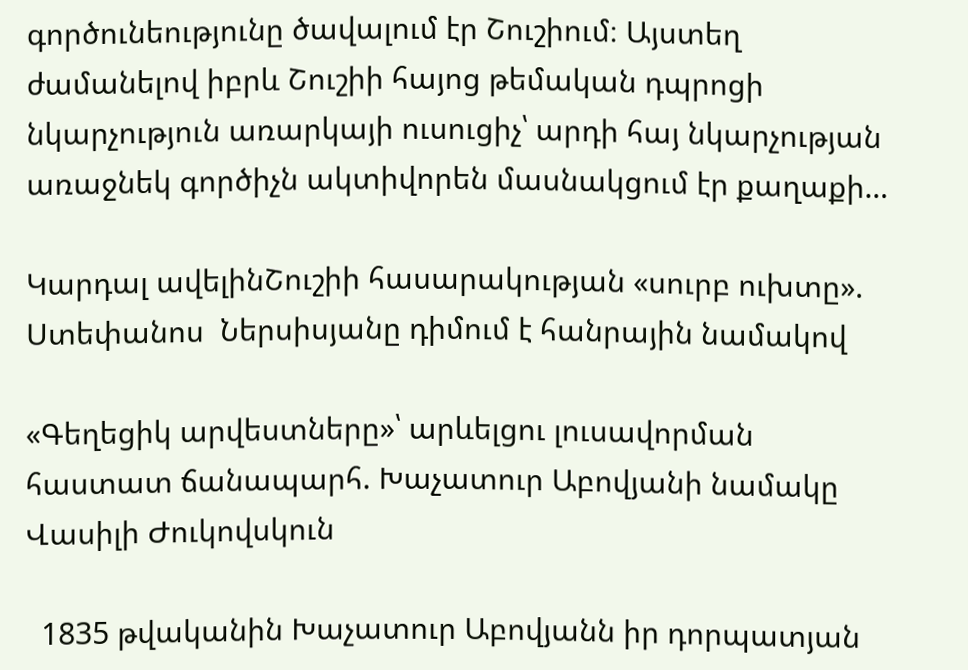գործունեությունը ծավալում էր Շուշիում։ Այստեղ ժամանելով իբրև Շուշիի հայոց թեմական դպրոցի նկարչություն առարկայի ուսուցիչ՝ արդի հայ նկարչության առաջնեկ գործիչն ակտիվորեն մասնակցում էր քաղաքի…

Կարդալ ավելինՇուշիի հասարակության «սուրբ ուխտը». Ստեփանոս  Ներսիսյանը դիմում է հանրային նամակով

«Գեղեցիկ արվեստները»՝ արևելցու լուսավորման հաստատ ճանապարհ. Խաչատուր Աբովյանի նամակը Վասիլի Ժուկովսկուն

  1835 թվականին Խաչատուր Աբովյանն իր դորպատյան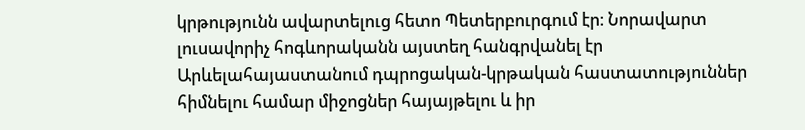կրթությունն ավարտելուց հետո Պետերբուրգում էր։ Նորավարտ լուսավորիչ հոգևորականն այստեղ հանգրվանել էր Արևելահայաստանում դպրոցական-կրթական հաստատություններ հիմնելու համար միջոցներ հայայթելու և իր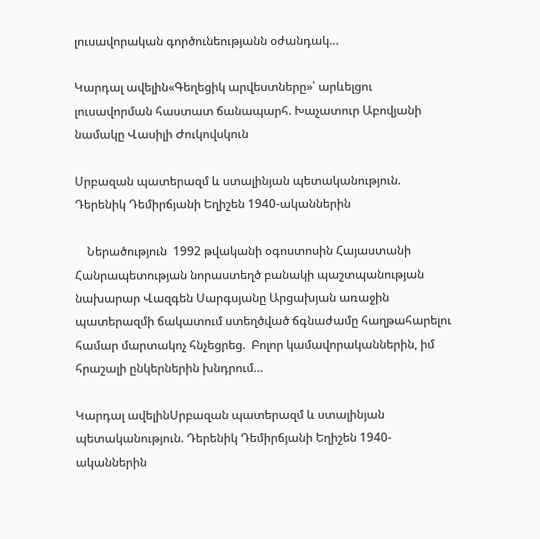լուսավորական գործունեությանն օժանդակ…

Կարդալ ավելին«Գեղեցիկ արվեստները»՝ արևելցու լուսավորման հաստատ ճանապարհ. Խաչատուր Աբովյանի նամակը Վասիլի Ժուկովսկուն

Սրբազան պատերազմ և ստալինյան պետականություն. Դերենիկ Դեմիրճյանի Եղիշեն 1940-ականներին

    Ներածություն  1992 թվականի օգոստոսին Հայաստանի Հանրապետության նորաստեղծ բանակի պաշտպանության նախարար Վազգեն Սարգսյանը Արցախյան առաջին պատերազմի ճակատում ստեղծված ճգնաժամը հաղթահարելու համար մարտակոչ հնչեցրեց.  Բոլոր կամավորականներին, իմ հրաշալի ընկերներին խնդրում…

Կարդալ ավելինՍրբազան պատերազմ և ստալինյան պետականություն. Դերենիկ Դեմիրճյանի Եղիշեն 1940-ականներին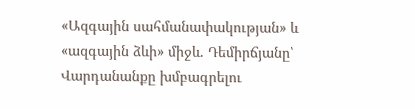«Ազգային սահմանափակության» և «ազգային ձևի» միջև. Դեմիրճյանը՝ Վարդանանքը խմբագրելու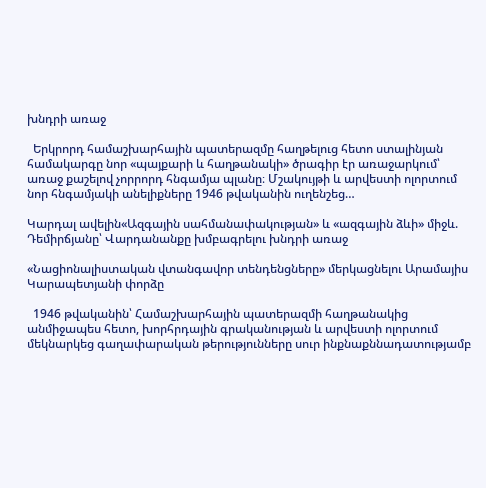խնդրի առաջ

  Երկրորդ համաշխարհային պատերազմը հաղթելուց հետո ստալինյան համակարգը նոր «պայքարի և հաղթանակի» ծրագիր էր առաջարկում՝ առաջ քաշելով չորրորդ հնգամյա պլանը։ Մշակույթի և արվեստի ոլորտում նոր հնգամյակի անելիքները 1946 թվականին ուղենշեց…

Կարդալ ավելին«Ազգային սահմանափակության» և «ազգային ձևի» միջև. Դեմիրճյանը՝ Վարդանանքը խմբագրելու խնդրի առաջ

«Նացիոնալիստական վտանգավոր տենդենցները» մերկացնելու Արամայիս Կարապետյանի փորձը

  1946 թվականին՝ Համաշխարհային պատերազմի հաղթանակից անմիջապես հետո, խորհրդային գրականության և արվեստի ոլորտում մեկնարկեց գաղափարական թերությունները սուր ինքնաքննադատությամբ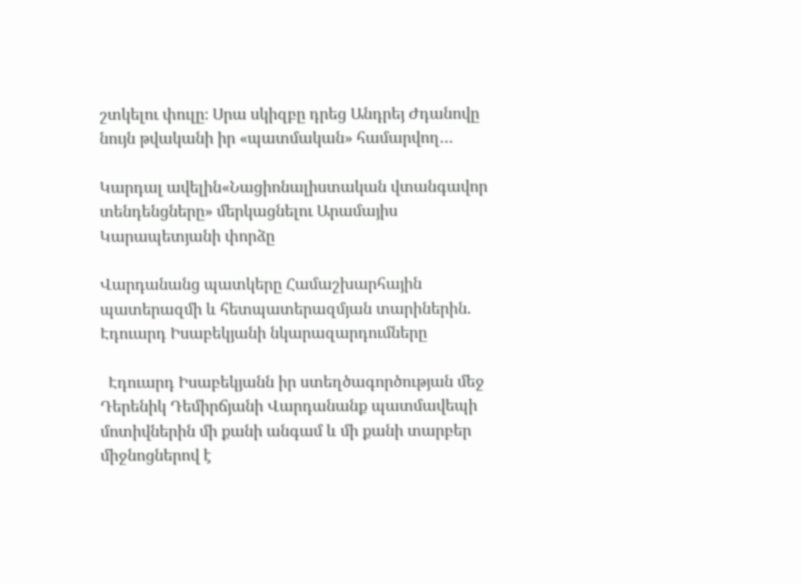շտկելու փուլը։ Սրա սկիզբը դրեց Անդրեյ Ժդանովը նույն թվականի իր «պատմական» համարվող…

Կարդալ ավելին«Նացիոնալիստական վտանգավոր տենդենցները» մերկացնելու Արամայիս Կարապետյանի փորձը

Վարդանանց պատկերը Համաշխարհային պատերազմի և հետպատերազմյան տարիներին. Էդուարդ Իսաբեկյանի նկարազարդումները

  Էդուարդ Իսաբեկյանն իր ստեղծագործության մեջ Դերենիկ Դեմիրճյանի Վարդանանք պատմավեպի մոտիվներին մի քանի անգամ և մի քանի տարբեր միջնոցներով է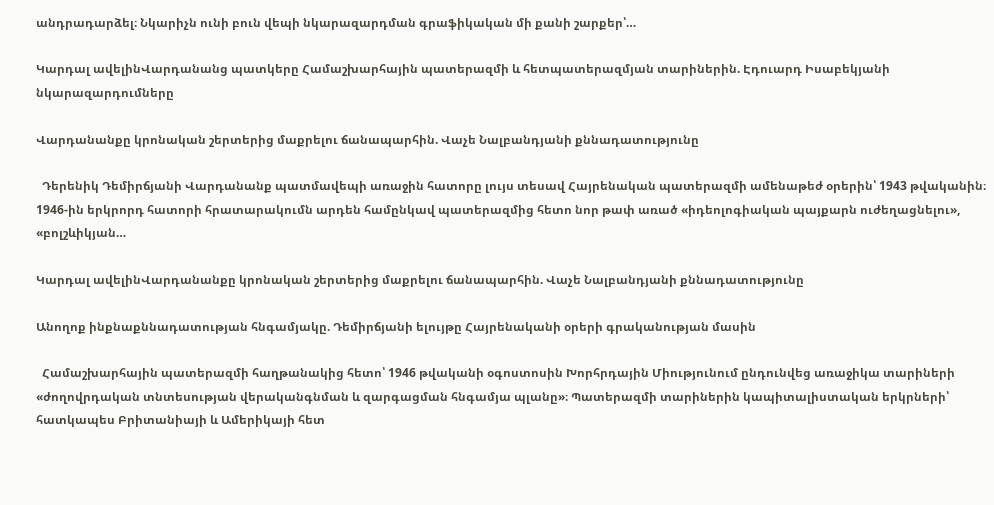անդրադարձել։ Նկարիչն ունի բուն վեպի նկարազարդման գրաֆիկական մի քանի շարքեր՝…

Կարդալ ավելինՎարդանանց պատկերը Համաշխարհային պատերազմի և հետպատերազմյան տարիներին. Էդուարդ Իսաբեկյանի նկարազարդումները

Վարդանանքը կրոնական շերտերից մաքրելու ճանապարհին. Վաչե Նալբանդյանի քննադատությունը

  Դերենիկ Դեմիրճյանի Վարդանանք պատմավեպի առաջին հատորը լույս տեսավ Հայրենական պատերազմի ամենաթեժ օրերին՝ 1943 թվականին։ 1946-ին երկրորդ հատորի հրատարակումն արդեն համընկավ պատերազմից հետո նոր թափ առած «իդեոլոգիական պայքարն ուժեղացնելու», «բոլշևիկյան…

Կարդալ ավելինՎարդանանքը կրոնական շերտերից մաքրելու ճանապարհին. Վաչե Նալբանդյանի քննադատությունը

Անողոք ինքնաքննադատության հնգամյակը. Դեմիրճյանի ելույթը Հայրենականի օրերի գրականության մասին

  Համաշխարհային պատերազմի հաղթանակից հետո՝ 1946 թվականի օգոստոսին Խորհրդային Միությունում ընդունվեց առաջիկա տարիների «ժողովրդական տնտեսության վերականգնման և զարգացման հնգամյա պլանը»։ Պատերազմի տարիներին կապիտալիստական երկրների՝ հատկապես Բրիտանիայի և Ամերիկայի հետ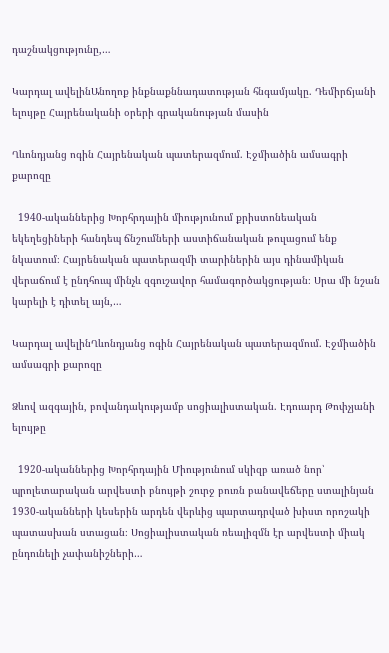դաշնակցությունը,…

Կարդալ ավելինԱնողոք ինքնաքննադատության հնգամյակը. Դեմիրճյանի ելույթը Հայրենականի օրերի գրականության մասին

Ղևոնդյանց ոգին Հայրենական պատերազմում. Էջմիածին ամսագրի քարոզը

  1940-ականներից Խորհրդային միությունում քրիստոնեական եկեղեցիների հանդեպ ճնշումների աստիճանական թուլացում ենք նկատում։ Հայրենական պատերազմի տարիներին այս դինամիկան վերաճում է ընդհուպ մինչև զգուշավոր համագործակցության։ Սրա մի նշան կարելի է դիտել այն,…

Կարդալ ավելինՂևոնդյանց ոգին Հայրենական պատերազմում. Էջմիածին ամսագրի քարոզը

Ձևով ազգային, բովանդակությամբ սոցիալիստական. Էդուարդ Թոփչյանի ելույթը

  1920-ականներից Խորհրդային Միությունում սկիզբ առած նոր՝ պրոլետարական արվեստի բնույթի շուրջ բուռն բանավեճերը ստալինյան 1930-ականների կեսերին արդեն վերևից պարտադրված խիստ որոշակի պատասխան ստացան։ Սոցիալիստական ռեալիզմն էր արվեստի միակ ընդունելի չափանիշների…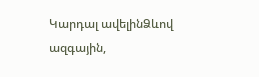Կարդալ ավելինՁևով ազգային,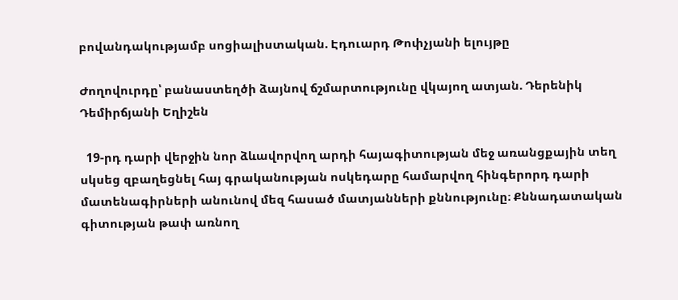բովանդակությամբ սոցիալիստական. Էդուարդ Թոփչյանի ելույթը

Ժողովուրդը՝ բանաստեղծի ձայնով ճշմարտությունը վկայող ատյան. Դերենիկ Դեմիրճյանի Եղիշեն

  19-րդ դարի վերջին նոր ձևավորվող արդի հայագիտության մեջ առանցքային տեղ սկսեց զբաղեցնել հայ գրականության ոսկեդարը համարվող հինգերորդ դարի մատենագիրների անունով մեզ հասած մատյանների քննությունը։ Քննադատական գիտության թափ առնող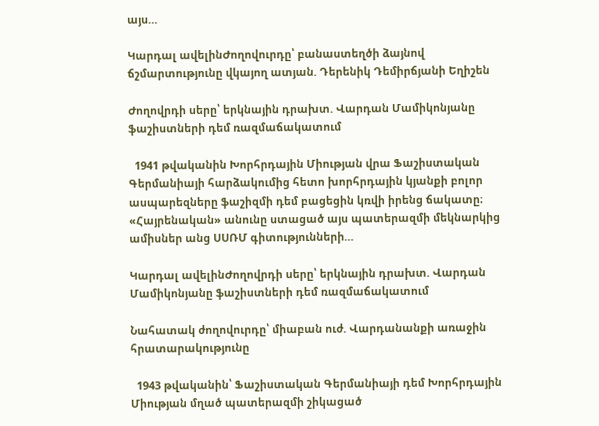այս…

Կարդալ ավելինԺողովուրդը՝ բանաստեղծի ձայնով ճշմարտությունը վկայող ատյան. Դերենիկ Դեմիրճյանի Եղիշեն

Ժողովրդի սերը՝ երկնային դրախտ. Վարդան Մամիկոնյանը ֆաշիստների դեմ ռազմաճակատում

  1941 թվականին Խորհրդային Միության վրա Ֆաշիստական Գերմանիայի հարձակումից հետո խորհրդային կյանքի բոլոր ասպարեզները ֆաշիզմի դեմ բացեցին կռվի իրենց ճակատը։ «Հայրենական» անունը ստացած այս պատերազմի մեկնարկից ամիսներ անց ՍՍՌՄ գիտությունների…

Կարդալ ավելինԺողովրդի սերը՝ երկնային դրախտ. Վարդան Մամիկոնյանը ֆաշիստների դեմ ռազմաճակատում

Նահատակ ժողովուրդը՝ միաբան ուժ. Վարդանանքի առաջին հրատարակությունը

  1943 թվականին՝ Ֆաշիստական Գերմանիայի դեմ Խորհրդային Միության մղած պատերազմի շիկացած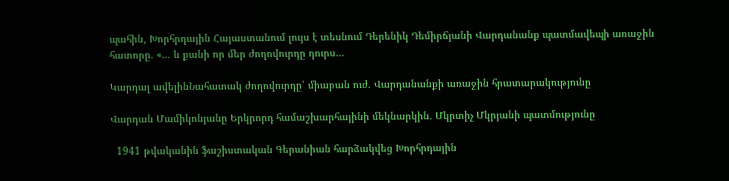պահին, Խորհրդային Հայաստանում լույս է տեսնում Դերենիկ Դեմիրճյանի Վարդանանք պատմավեպի առաջին հատորը. «… և քանի որ մեր ժողովուրդը դուրս…

Կարդալ ավելինՆահատակ ժողովուրդը՝ միաբան ուժ. Վարդանանքի առաջին հրատարակությունը

Վարդան Մամիկոնյանը Երկրորդ համաշխարհայինի մեկնարկին․ Մկրտիչ Մկրյանի պատմությունը

  1941 թվականին ֆաշիստական Գերանիան հարձակվեց Խորհրդային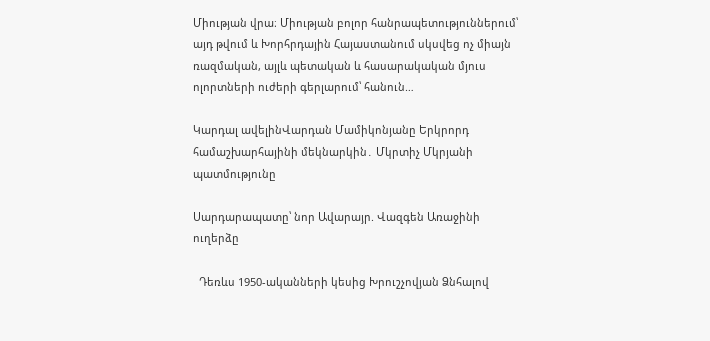Միության վրա։ Միության բոլոր հանրապետություններում՝ այդ թվում և Խորհրդային Հայաստանում սկսվեց ոչ միայն ռազմական, այլև պետական և հասարակական մյուս ոլորտների ուժերի գերլարում՝ հանուն…

Կարդալ ավելինՎարդան Մամիկոնյանը Երկրորդ համաշխարհայինի մեկնարկին․ Մկրտիչ Մկրյանի պատմությունը

Սարդարապատը՝ նոր Ավարայր. Վազգեն Առաջինի ուղերձը

  Դեռևս 1950-ականների կեսից Խրուշչովյան Ձնհալով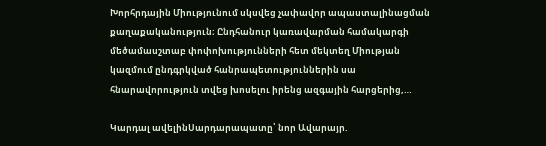Խորհրդային Միությունում սկսվեց չափավոր ապաստալինացման քաղաքականություն։ Ընդհանուր կառավարման համակարգի մեծամասշտաբ փոփոխությունների հետ մեկտեղ Միության կազմում ընդգրկված հանրապետություններին սա հնարավորություն տվեց խոսելու իրենց ազգային հարցերից,…

Կարդալ ավելինՍարդարապատը՝ նոր Ավարայր.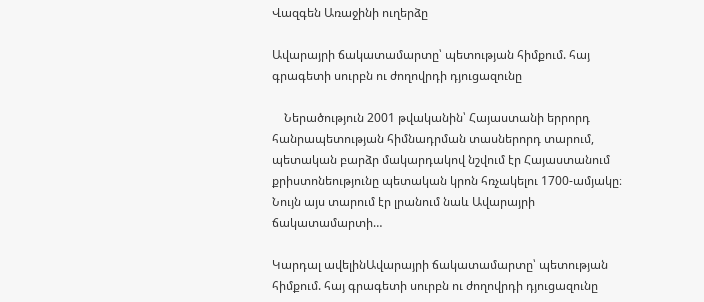Վազգեն Առաջինի ուղերձը

Ավարայրի ճակատամարտը՝ պետության հիմքում. հայ գրագետի սուրբն ու ժողովրդի դյուցազունը

    Ներածություն 2001 թվականին՝ Հայաստանի երրորդ հանրապետության հիմնադրման տասներորդ տարում, պետական բարձր մակարդակով նշվում էր Հայաստանում քրիստոնեությունը պետական կրոն հռչակելու 1700-ամյակը։ Նույն այս տարում էր լրանում նաև Ավարայրի ճակատամարտի…

Կարդալ ավելինԱվարայրի ճակատամարտը՝ պետության հիմքում. հայ գրագետի սուրբն ու ժողովրդի դյուցազունը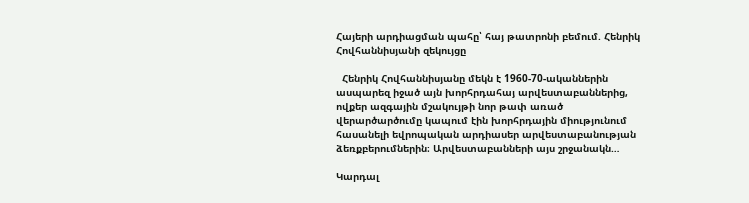Հայերի արդիացման պահը՝ հայ թատրոնի բեմում. Հենրիկ Հովհաննիսյանի զեկույցը

  Հենրիկ Հովհաննիսյանը մեկն է 1960-70-ականներին ասպարեզ իջած այն խորհրդահայ արվեստաբաններից, ովքեր ազգային մշակույթի նոր թափ առած վերարծարծումը կապում էին խորհրդային միությունում հասանելի եվրոպական արդիասեր արվեստաբանության ձեռքբերումներին։ Արվեստաբանների այս շրջանակն…

Կարդալ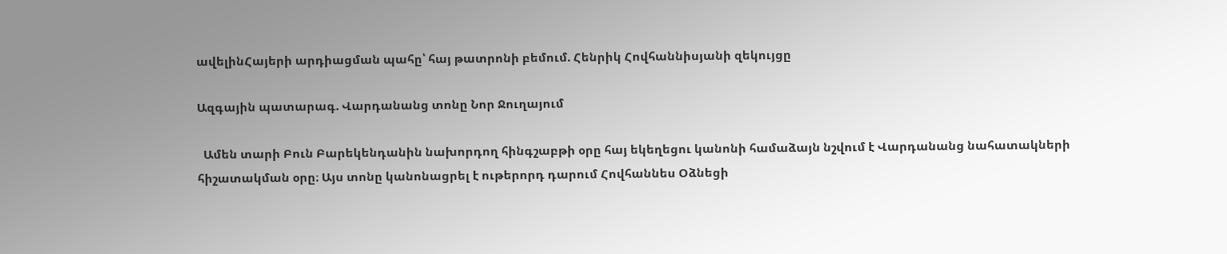ավելինՀայերի արդիացման պահը՝ հայ թատրոնի բեմում. Հենրիկ Հովհաննիսյանի զեկույցը

Ազգային պատարագ. Վարդանանց տոնը Նոր Ջուղայում

  Ամեն տարի Բուն Բարեկենդանին նախորդող հինգշաբթի օրը հայ եկեղեցու կանոնի համաձայն նշվում է Վարդանանց նահատակների հիշատակման օրը։ Այս տոնը կանոնացրել է ութերորդ դարում Հովհաննես Օձնեցի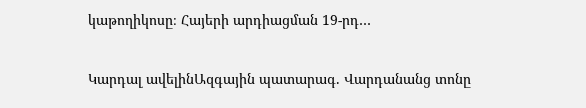կաթողիկոսը։ Հայերի արդիացման 19-րդ…

Կարդալ ավելինԱզգային պատարագ. Վարդանանց տոնը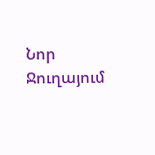Նոր Ջուղայում